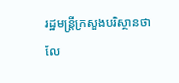រដ្ឋមន្ត្រីក្រសួងបរិស្ថានថាលែ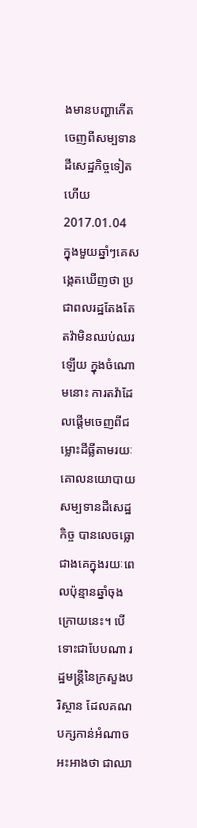ងមានបញ្ហាកើតចេញពីសម្បទានដីសេដ្ឋកិច្ចទៀតហើយ
2017.01.04
ក្នុងមួយឆ្នាំៗគេសង្កេតឃើញថា ប្រជាពលរដ្ឋតែងតែតវ៉ាមិនឈប់ឈរឡើយ ក្នុងចំណោមនោះ ការតវ៉ាដែលផ្ដើមចេញពីជម្លោះដីធ្លីតាមរយៈគោលនយោបាយសម្បទានដីសេដ្ឋកិច្ច បានលេចធ្លោជាងគេក្នុងរយៈពេលប៉ុន្មានឆ្នាំចុងក្រោយនេះ។ បើទោះជាបែបណា រដ្ឋមន្ត្រីនៃក្រសួងបរិស្ថាន ដែលគណបក្សកាន់អំណាចអះអាងថា ជាឈា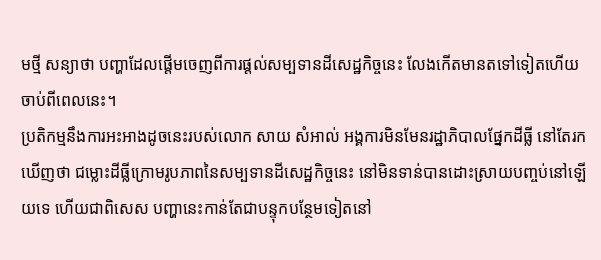មថ្មី សន្យាថា បញ្ហាដែលផ្ដើមចេញពីការផ្ដល់សម្បទានដីសេដ្ឋកិច្ចនេះ លែងកើតមានតទៅទៀតហើយចាប់ពីពេលនេះ។
ប្រតិកម្មនឹងការអះអាងដូចនេះរបស់លោក សាយ សំអាល់ អង្គការមិនមែនរដ្ឋាភិបាលផ្នែកដីធ្លី នៅតែរកឃើញថា ជម្លោះដីធ្លីក្រោមរូបភាពនៃសម្បទានដីសេដ្ឋកិច្ចនេះ នៅមិនទាន់បានដោះស្រាយបញ្ចប់នៅឡើយទេ ហើយជាពិសេស បញ្ហានេះកាន់តែជាបន្ទុកបន្ថែមទៀតនៅ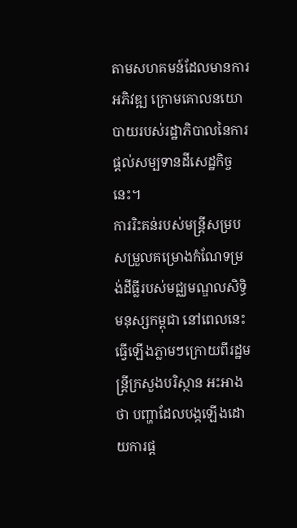តាមសហគមន៍ដែលមានការអភិវឌ្ឍ ក្រោមគោលនយោបាយរបស់រដ្ឋាភិបាលនៃការផ្តល់សម្បទានដីសេដ្ឋកិច្ចនេះ។
ការរិះគន់របស់មន្ត្រីសម្របសម្រួលគម្រោងកំណែទម្រង់ដីធ្លីរបស់មជ្ឈមណ្ឌលសិទ្ធិមនុស្សកម្ពុជា នៅពេលនេះ ធ្វើឡើងភ្លាមៗក្រោយពីរដ្ឋមន្ត្រីក្រសួងបរិស្ថាន អះអាងថា បញ្ហាដែលបង្កឡើងដោយការផ្ដ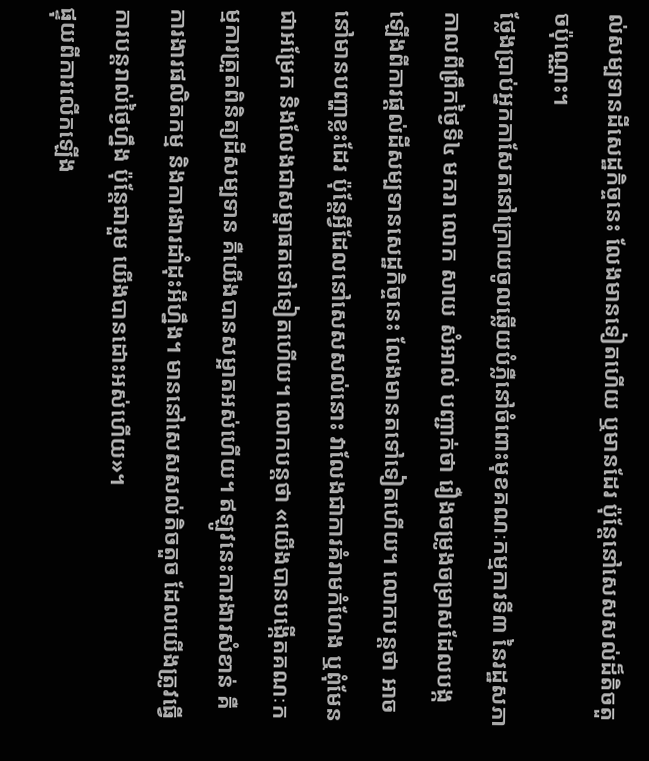ល់សម្បទានដីសេដ្ឋកិច្ចនេះ លែងមានទៀតហើយ ឬមានដែរ ប៉ុន្តែនៅសេសសល់ដ៏តិចតួចប៉ុណ្ណោះ។
ថ្លែងប្រាប់អ្នកកាសែតនៅក្រោយចូលឆ្លើយបំភ្លឺនៅចំពោះមុខគណៈកម្មការទី៣ នៃរដ្ឋសភា កាលពីព្រឹកថ្ងៃទី៤ មករា លោក សាយ សំអាល់ បញ្ជាក់ថា រឿងចម្រូងចម្រាសដែលបង្កឡើងពីការផ្ដល់ដីសម្បទានសេដ្ឋកិច្ចនេះ លែងមានតទៅទៀតហើយ។ លោកបន្តថា អាចនៅមានបញ្ហាខ្លះដែរ ប៉ុន្តែអ្វីដែលនៅសេសសល់នោះ វាលែងជាការគំរាមកំហែង ឬពុំមែនជាអម្រែក និងលែងជាសម្ពាធតទៅទៀតហើយ។ លោកបន្តថា «យើងបានបង្កើតគណៈកម្មការត្រួតពិនិត្យដីសម្បទាន គឺយើងបានសម្អាតអស់ហើយ។ ឥឡូវនេះការងារសំខាន់ គឺការងារផលិតកម្ម និងការងារដាំដុះអីហ្នឹង។ មាននៅសេសសល់តិចតួច ដែលយើងត្រូវធ្វើការបន្តរាល់ថ្ងៃហ្នឹង ប៉ុន្តែជារួម យើងបានដោះអស់ហើយ»។
ផ្ទុយពីការលើកឡើង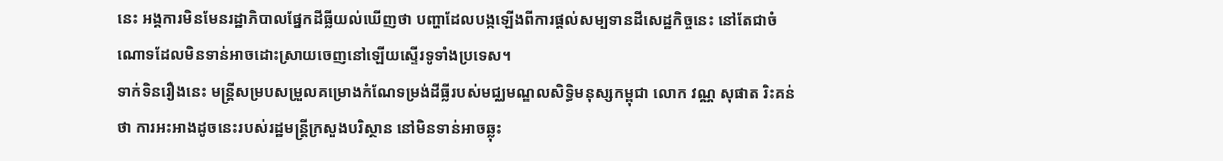នេះ អង្គការមិនមែនរដ្ឋាភិបាលផ្នែកដីធ្លីយល់ឃើញថា បញ្ហាដែលបង្កឡើងពីការផ្ដល់សម្បទានដីសេដ្ឋកិច្ចនេះ នៅតែជាចំណោទដែលមិនទាន់អាចដោះស្រាយចេញនៅឡើយស្ទើរទូទាំងប្រទេស។
ទាក់ទិនរឿងនេះ មន្ត្រីសម្របសម្រួលគម្រោងកំណែទម្រង់ដីធ្លីរបស់មជ្ឈមណ្ឌលសិទ្ធិមនុស្សកម្ពុជា លោក វណ្ណ សុផាត រិះគន់ថា ការអះអាងដូចនេះរបស់រដ្ឋមន្ត្រីក្រសួងបរិស្ថាន នៅមិនទាន់អាចឆ្លុះ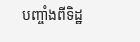បញ្ចាំងពីទិដ្ឋ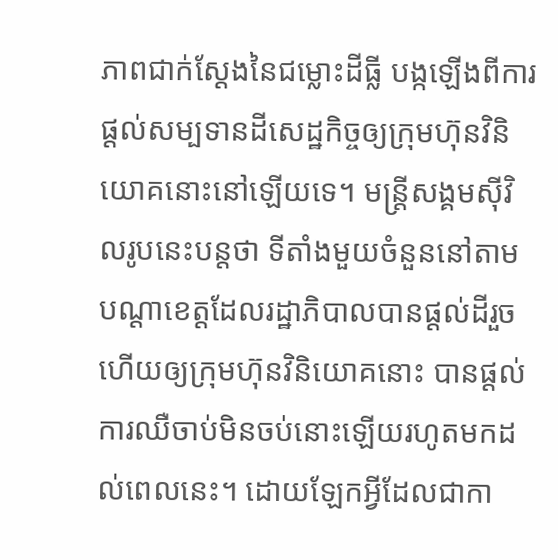ភាពជាក់ស្ដែងនៃជម្លោះដីធ្លី បង្កឡើងពីការផ្ដល់សម្បទានដីសេដ្ឋកិច្ចឲ្យក្រុមហ៊ុនវិនិយោគនោះនៅឡើយទេ។ មន្ត្រីសង្គមស៊ីវិលរូបនេះបន្តថា ទីតាំងមួយចំនួននៅតាមបណ្ដាខេត្តដែលរដ្ឋាភិបាលបានផ្ដល់ដីរួចហើយឲ្យក្រុមហ៊ុនវិនិយោគនោះ បានផ្ដល់ការឈឺចាប់មិនចប់នោះឡើយរហូតមកដល់ពេលនេះ។ ដោយឡែកអ្វីដែលជាកា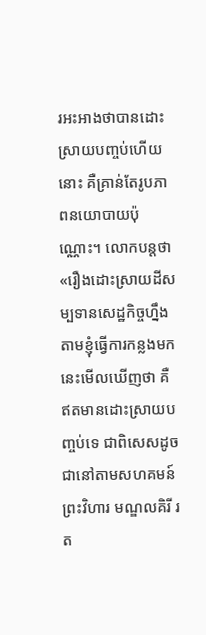រអះអាងថាបានដោះស្រាយបញ្ចប់ហើយនោះ គឺគ្រាន់តែរូបភាពនយោបាយប៉ុណ្ណោះ។ លោកបន្តថា «រឿងដោះស្រាយដីសម្បទានសេដ្ឋកិច្ចហ្នឹង តាមខ្ញុំធ្វើការកន្លងមកនេះមើលឃើញថា គឺឥតមានដោះស្រាយបញ្ចប់ទេ ជាពិសេសដូចជានៅតាមសហគមន៍ព្រះវិហារ មណ្ឌលគិរី រត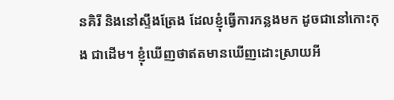នគិរី និងនៅស្ទឹងត្រែង ដែលខ្ញុំធ្វើការកន្លងមក ដូចជានៅកោះកុង ជាដើម។ ខ្ញុំឃើញថាឥតមានឃើញដោះស្រាយអី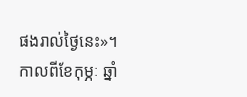ផងរាល់ថ្ងៃនេះ»។
កាលពីខែកុម្ភៈ ឆ្នាំ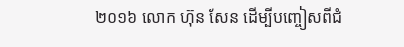២០១៦ លោក ហ៊ុន សែន ដើម្បីបញ្ចៀសពីជំ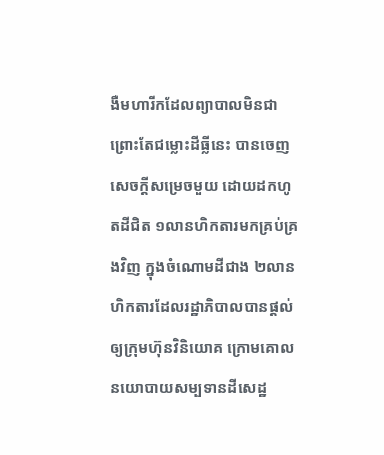ងឺមហារីកដែលព្យាបាលមិនជាព្រោះតែជម្លោះដីធ្លីនេះ បានចេញសេចក្ដីសម្រេចមួយ ដោយដកហូតដីជិត ១លានហិកតារមកគ្រប់គ្រងវិញ ក្នុងចំណោមដីជាង ២លានហិកតារដែលរដ្ឋាភិបាលបានផ្ដល់ឲ្យក្រុមហ៊ុនវិនិយោគ ក្រោមគោលនយោបាយសម្បទានដីសេដ្ឋ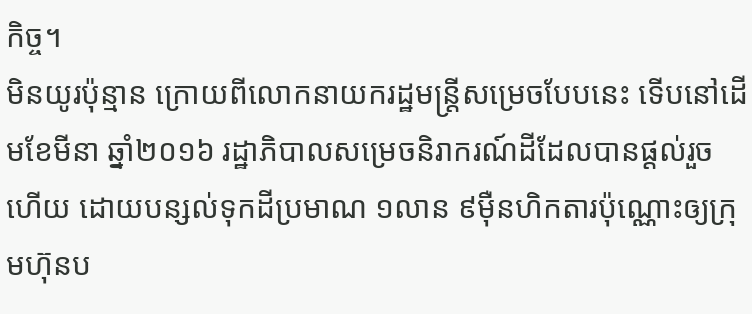កិច្ច។
មិនយូរប៉ុន្មាន ក្រោយពីលោកនាយករដ្ឋមន្ត្រីសម្រេចបែបនេះ ទើបនៅដើមខែមីនា ឆ្នាំ២០១៦ រដ្ឋាភិបាលសម្រេចនិរាករណ៍ដីដែលបានផ្ដល់រួចហើយ ដោយបន្សល់ទុកដីប្រមាណ ១លាន ៩ម៉ឺនហិកតារប៉ុណ្ណោះឲ្យក្រុមហ៊ុនប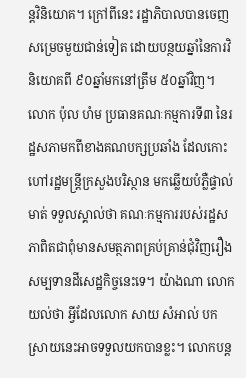ន្តវិនិយោគ។ ក្រៅពីនេះ រដ្ឋាភិបាលបានចេញសម្រេចមួយជាន់ទៀត ដោយបន្ថយឆ្នាំនៃការវិនិយោគពី ៩០ឆ្នាំមកនៅត្រឹម ៥០ឆ្នាំវិញ។
លោក ប៉ុល ហំម ប្រធានគណៈកម្មការទី៣ នៃរដ្ឋសភាមកពីខាងគណបក្សប្រឆាំង ដែលកោះហៅរដ្ឋមន្ត្រីក្រសួងបរិស្ថាន មកឆ្លើយបំភ្លឺផ្ទាល់មាត់ ទទួលស្គាល់ថា គណៈកម្មការរបស់រដ្ឋសភាពិតជាពុំមានសមត្ថភាពគ្រប់គ្រាន់ជុំវិញរឿងសម្បទានដីសេដ្ឋកិច្ចនេះទេ។ យ៉ាងណា លោកយល់ថា អ្វីដែលលោក សាយ សំអាល់ បកស្រាយនេះអាចទទួលយកបានខ្លះ។ លោកបន្ត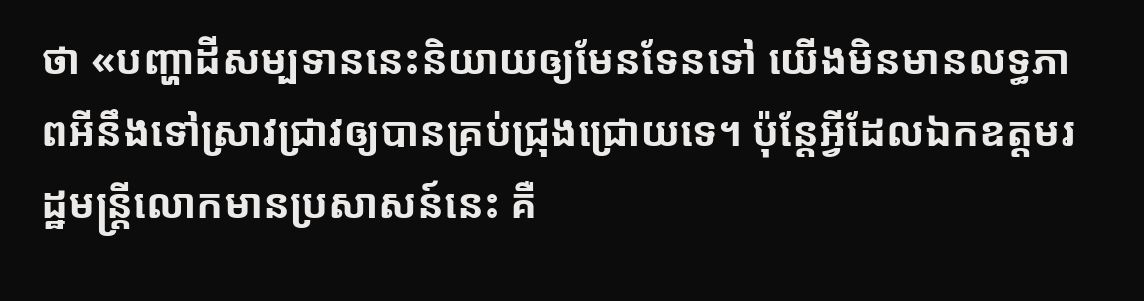ថា «បញ្ហាដីសម្បទាននេះនិយាយឲ្យមែនទែនទៅ យើងមិនមានលទ្ធភាពអីនឹងទៅស្រាវជ្រាវឲ្យបានគ្រប់ជ្រុងជ្រោយទេ។ ប៉ុន្តែអ្វីដែលឯកឧត្ដមរដ្ឋមន្ត្រីលោកមានប្រសាសន៍នេះ គឺ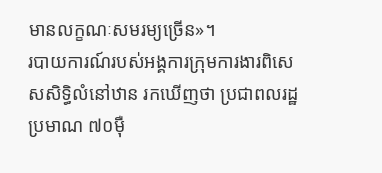មានលក្ខណៈសមរម្យច្រើន»។
របាយការណ៍របស់អង្គការក្រុមការងារពិសេសសិទ្ធិលំនៅឋាន រកឃើញថា ប្រជាពលរដ្ឋប្រមាណ ៧០ម៉ឺ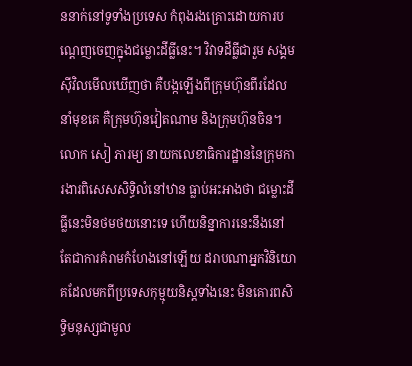ននាក់នៅទូទាំងប្រទេស កំពុងរងគ្រោះដោយការបណ្ដេញចេញក្នុងជម្លោះដីធ្លីនេះ។ វិវាទដីធ្លីជារួម សង្គមស៊ីវិលមើលឃើញថា គឺបង្កឡើងពីក្រុមហ៊ុនពីរដែលនាំមុខគេ គឺក្រុមហ៊ុនវៀតណាម និងក្រុមហ៊ុនចិន។
លោក សៀ ភារម្យ នាយកលេខាធិការដ្ឋាននៃក្រុមការងារពិសេសសិទ្ធិលំនៅឋាន ធ្លាប់អះអាងថា ជម្លោះដីធ្លីនេះមិនថមថយនោះទេ ហើយនិន្នាការនេះនឹងនៅតែជាការគំរាមកំហែងនៅឡើយ ដរាបណាអ្នកវិនិយោគដែលមកពីប្រទេសកុម្មុយនិស្តទាំងនេះ មិនគោរពសិទ្ធិមនុស្សជាមូល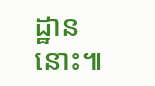ដ្ឋាននោះ៕